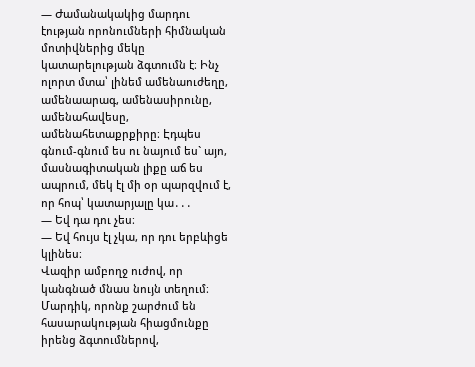— Ժամանակակից մարդու էության որոնումների հիմնական մոտիվներից մեկը կատարելության ձգտումն է։ Ինչ ոլորտ մտա՝ լինեմ ամենաուժեղը, ամենաարագ, ամենասիրունը, ամենահավեսը, ամենահետաքրքիրը։ Էդպես գնում-գնում ես ու նայում ես` այո, մասնագիտական լիքը աճ ես ապրում, մեկ էլ մի օր պարզվում է, որ հոպ՝ կատարյալը կա․․․
— Եվ դա դու չես։
— Եվ հույս էլ չկա, որ դու երբևիցե կլինես։
Վազիր ամբողջ ուժով, որ կանգնած մնաս նույն տեղում։ Մարդիկ, որոնք շարժում են հասարակության հիացմունքը իրենց ձգտումներով,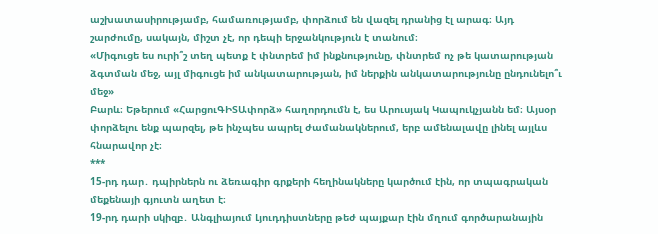աշխատասիրությամբ, համառությամբ, փորձում են վազել դրանից էլ արագ։ Այդ շարժումը, սակայն, միշտ չէ, որ դեպի երջանկություն է տանում։
«Միգուցե ես ուրի՞շ տեղ պետք է փնտրեմ իմ ինքնությունը, փնտրեմ ոչ թե կատարության ձգտման մեջ, այլ միգուցե իմ անկատարության, իմ ներքին անկատարությունը ընդունելո՞ւ մեջ»
Բարև։ Եթերում «ՀարցուԳԻՏԱփորձ» հաղորդումն է, ես Արուսյակ Կապուկչյանն եմ։ Այսօր փորձելու ենք պարզել, թե ինչպես ապրել ժամանակներում, երբ ամենալավը լինել այլևս հնարավոր չէ։
***
15-րդ դար․ դպիրներն ու ձեռագիր գրքերի հեղինակները կարծում էին, որ տպագրական մեքենայի գյուտն աղետ է։
19-րդ դարի սկիզբ․ Անգլիայում Լյուդդիստները թեժ պայքար էին մղում գործարանային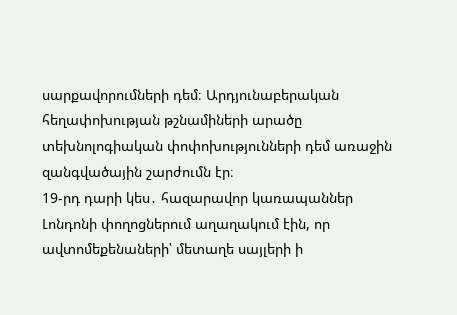սարքավորումների դեմ։ Արդյունաբերական հեղափոխության թշնամիների արածը տեխնոլոգիական փոփոխությունների դեմ առաջին զանգվածային շարժումն էր։
19-րդ դարի կես․ հազարավոր կառապաններ Լոնդոնի փողոցներում աղաղակում էին, որ ավտոմեքենաների՝ մետաղե սայլերի ի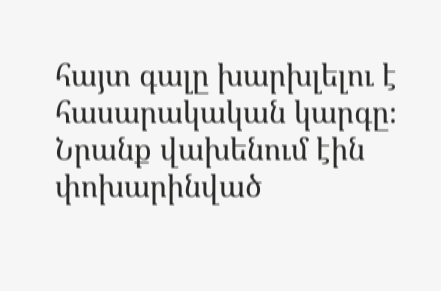հայտ գալը խարխլելու է հասարակական կարգը։
Նրանք վախենում էին փոխարինված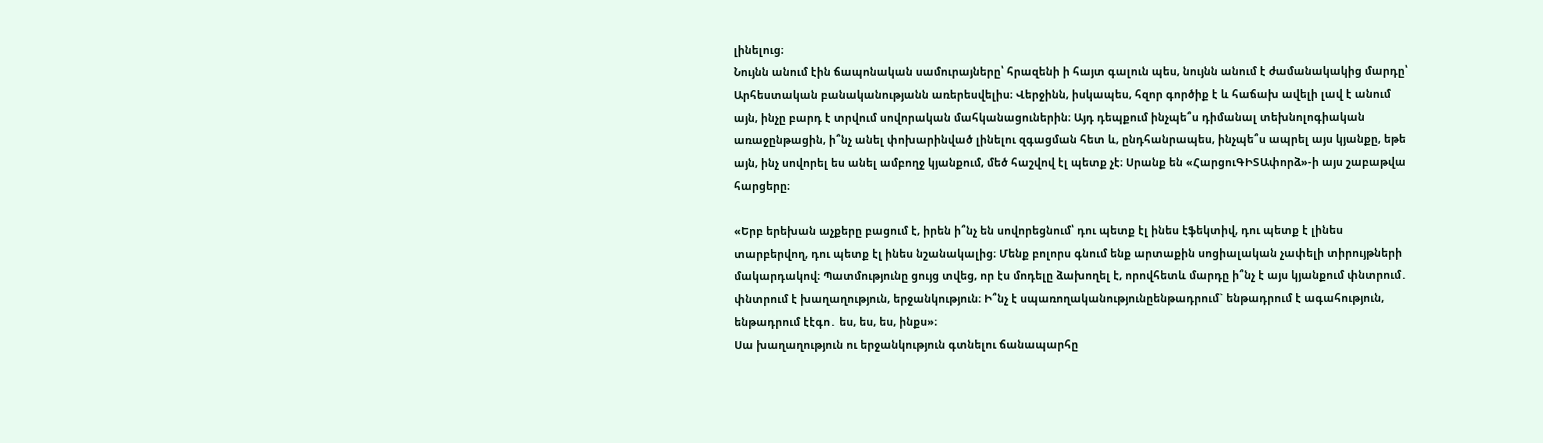լինելուց։
Նույնն անում էին ճապոնական սամուրայները՝ հրազենի ի հայտ գալուն պես, նույնն անում է ժամանակակից մարդը՝ Արհեստական բանականությանն առերեսվելիս։ Վերջինն, իսկապես, հզոր գործիք է և հաճախ ավելի լավ է անում այն, ինչը բարդ է տրվում սովորական մահկանացուներին։ Այդ դեպքում ինչպե՞ս դիմանալ տեխնոլոգիական առաջընթացին, ի՞նչ անել փոխարինված լինելու զգացման հետ և, ընդհանրապես, ինչպե՞ս ապրել այս կյանքը, եթե այն, ինչ սովորել ես անել ամբողջ կյանքում, մեծ հաշվով էլ պետք չէ։ Սրանք են «ՀարցուԳԻՏԱփորձ»-ի այս շաբաթվա հարցերը։

«Երբ երեխան աչքերը բացում է, իրեն ի՞նչ են սովորեցնում՝ դու պետք էլ ինես էֆեկտիվ, դու պետք է լինես տարբերվող, դու պետք էլ ինես նշանակալից։ Մենք բոլորս գնում ենք արտաքին սոցիալական չափելի տիրույթների մակարդակով։ Պատմությունը ցույց տվեց, որ էս մոդելը ձախողել է, որովհետև մարդը ի՞նչ է այս կյանքում փնտրում․ փնտրում է խաղաղություն, երջանկություն։ Ի՞նչ է սպառողականությունըենթադրում` ենթադրում է ագահություն, ենթադրում էէգո․ ես, ես, ես, ինքս»։
Սա խաղաղություն ու երջանկություն գտնելու ճանապարհը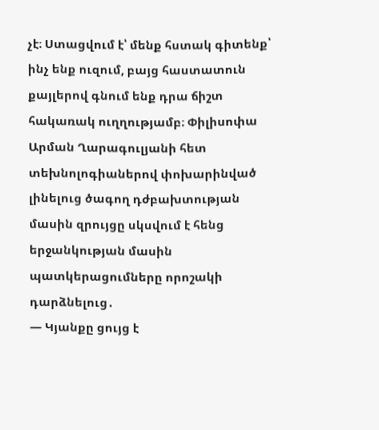չէ։ Ստացվում է՝ մենք հստակ գիտենք՝ ինչ ենք ուզում, բայց հաստատուն քայլերով գնում ենք դրա ճիշտ հակառակ ուղղությամբ։ Փիլիսոփա Արման Ղարագուլյանի հետ տեխնոլոգիաներով փոխարինված լինելուց ծագող դժբախտության մասին զրույցը սկսվում է հենց երջանկության մասին պատկերացումները որոշակի դարձնելուց․
— Կյանքը ցույց է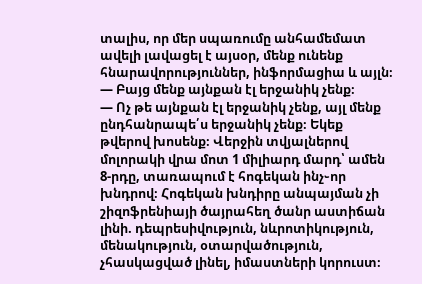տալիս, որ մեր սպառումը անհամեմատ ավելի լավացել է այսօր, մենք ունենք հնարավորություններ, ինֆորմացիա և այլն։
— Բայց մենք այնքան էլ երջանիկ չենք։
— Ոչ թե այնքան էլ երջանիկ չենք, այլ մենք ընդհանրապե՛ս երջանիկ չենք։ Եկեք թվերով խոսենք։ Վերջին տվյալներով մոլորակի վրա մոտ 1 միլիարդ մարդ՝ ամեն 8-րդը, տառապում է հոգեկան ինչ֊որ խնդրով։ Հոգեկան խնդիրը անպայման չի շիզոֆրենիայի ծայրահեղ ծանր աստիճան լինի. դեպրեսիվություն, նևրոտիկություն, մենակություն, օտարվածություն, չհասկացված լինել, իմաստների կորուստ։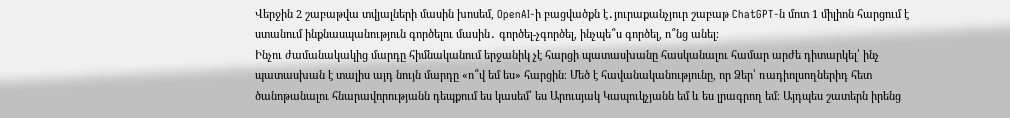Վերջին 2 շաբաթվա տվյալների մասին խոսեմ, OpenAI-ի բացվածքն է․յուրաքանչյուր շաբաթ ChatGPT-ն մոտ 1 միլիոն հարցում է ստանում ինքնասպանություն գործելու մասին․ գործել-չգործել, ինչպե՞ս գործել, ո՞նց անել։
Ինչու ժամանակակից մարդը հիմնականում երջանիկ չէ հարցի պատասխանը հասկանալու համար արժե դիտարկել՝ ինչ պատասխան է տալիս այդ նույն մարդը «ո՞վ եմ ես» հարցին։ Մեծ է հավանականությունը, որ Ձեր՝ ռադիոլսողներիդ հետ ծանոթանալու հնարավորությանն դեպքում ես կասեմ՝ ես Արուսյակ Կապուկչյանն եմ և ես լրագրող եմ։ Այդպես շատերն իրենց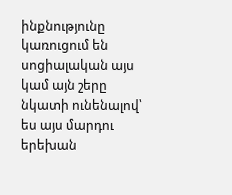ինքնությունը կառուցում են սոցիալական այս կամ այն շերը նկատի ունենալով՝ ես այս մարդու երեխան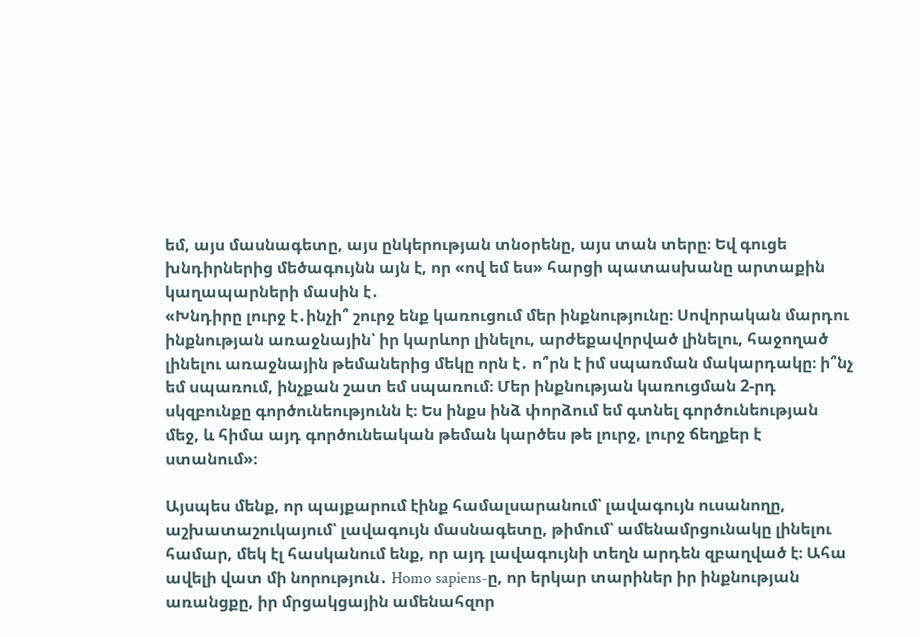եմ, այս մասնագետը, այս ընկերության տնօրենը, այս տան տերը։ Եվ գուցե խնդիրներից մեծագույնն այն է, որ «ով եմ ես» հարցի պատասխանը արտաքին կաղապարների մասին է․
«Խնդիրը լուրջ է․ինչի՞ շուրջ ենք կառուցում մեր ինքնությունը։ Սովորական մարդու ինքնության առաջնային՝ իր կարևոր լինելու, արժեքավորված լինելու, հաջողած լինելու առաջնային թեմաներից մեկը որն է․ ո՞րն է իմ սպառման մակարդակը։ ի՞նչ եմ սպառում, ինչքան շատ եմ սպառում։ Մեր ինքնության կառուցման 2-րդ սկզբունքը գործունեությունն է։ Ես ինքս ինձ փորձում եմ գտնել գործունեության մեջ, և հիմա այդ գործունեական թեման կարծես թե լուրջ, լուրջ ճեղքեր է ստանում»։

Այսպես մենք, որ պայքարում էինք համալսարանում՝ լավագույն ուսանողը, աշխատաշուկայում՝ լավագույն մասնագետը, թիմում՝ ամենամրցունակը լինելու համար, մեկ էլ հասկանում ենք, որ այդ լավագույնի տեղն արդեն զբաղված է։ Ահա ավելի վատ մի նորություն․ Homo sapiens-ը, որ երկար տարիներ իր ինքնության առանցքը, իր մրցակցային ամենահզոր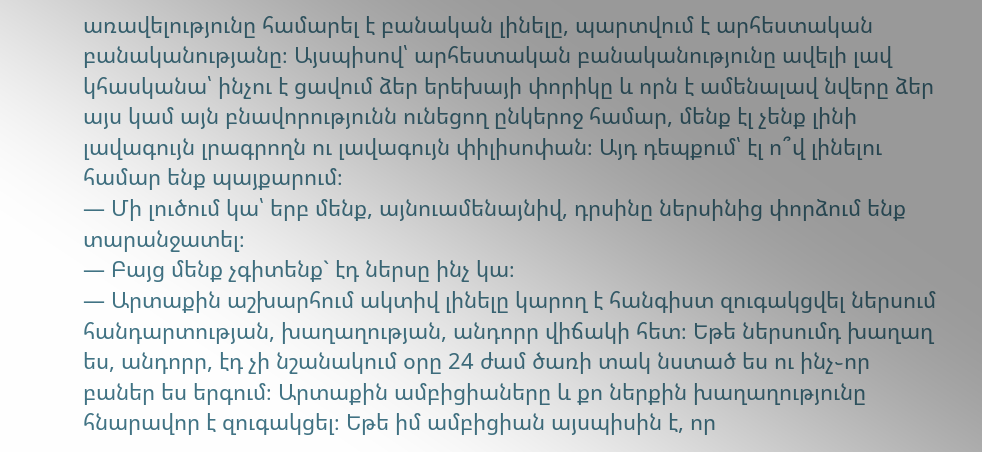առավելությունը համարել է բանական լինելը, պարտվում է արհեստական բանականությանը։ Այսպիսով՝ արհեստական բանականությունը ավելի լավ կհասկանա՝ ինչու է ցավում ձեր երեխայի փորիկը և որն է ամենալավ նվերը ձեր այս կամ այն բնավորությունն ունեցող ընկերոջ համար, մենք էլ չենք լինի լավագույն լրագրողն ու լավագույն փիլիսոփան։ Այդ դեպքում՝ էլ ո՞վ լինելու համար ենք պայքարում։
— Մի լուծում կա՝ երբ մենք, այնուամենայնիվ, դրսինը ներսինից փորձում ենք տարանջատել։
— Բայց մենք չգիտենք` էդ ներսը ինչ կա։
— Արտաքին աշխարհում ակտիվ լինելը կարող է հանգիստ զուգակցվել ներսում հանդարտության, խաղաղության, անդորր վիճակի հետ։ Եթե ներսումդ խաղաղ ես, անդորր, էդ չի նշանակում օրը 24 ժամ ծառի տակ նստած ես ու ինչ֊որ բաներ ես երգում։ Արտաքին ամբիցիաները և քո ներքին խաղաղությունը հնարավոր է զուգակցել։ Եթե իմ ամբիցիան այսպիսին է, որ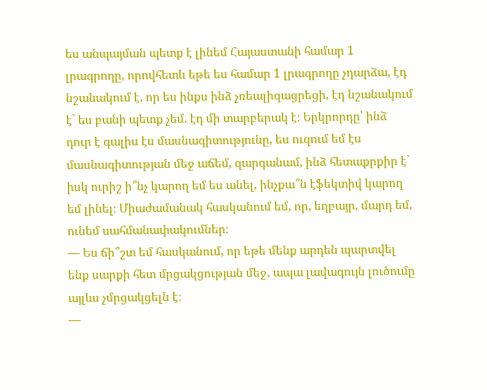ես անպայման պետք է լինեմ Հայաստանի համար 1 լրագրողը, որովհետև եթե ես համար 1 լրագրողը չդարձա, էդ նշանակում է, որ ես ինքս ինձ չռեալիզացրեցի, էդ նշանակում է` ես բանի պետք չեմ. էդ մի տարբերակ է։ Երկրորդը՝ ինձ դուր է գալիս էս մասնագիտությունը, ես ուզում եմ էս մասնագիտության մեջ աճեմ, զարգանամ, ինձ հետաքրքիր է` իսկ ուրիշ ի՞նչ կարող եմ ես անել, ինչքա՞ն էֆեկտիվ կարող եմ լինել։ Միաժամանակ հասկանում եմ, որ, եղբայր, մարդ եմ, ունեմ սահմանափակումներ։
— Ես ճի՞շտ եմ հասկանում, որ եթե մենք արդեն պարտվել ենք սարքի հետ մրցակցության մեջ, ապա լավագույն լուծումը այլևս չմրցակցելն է։
—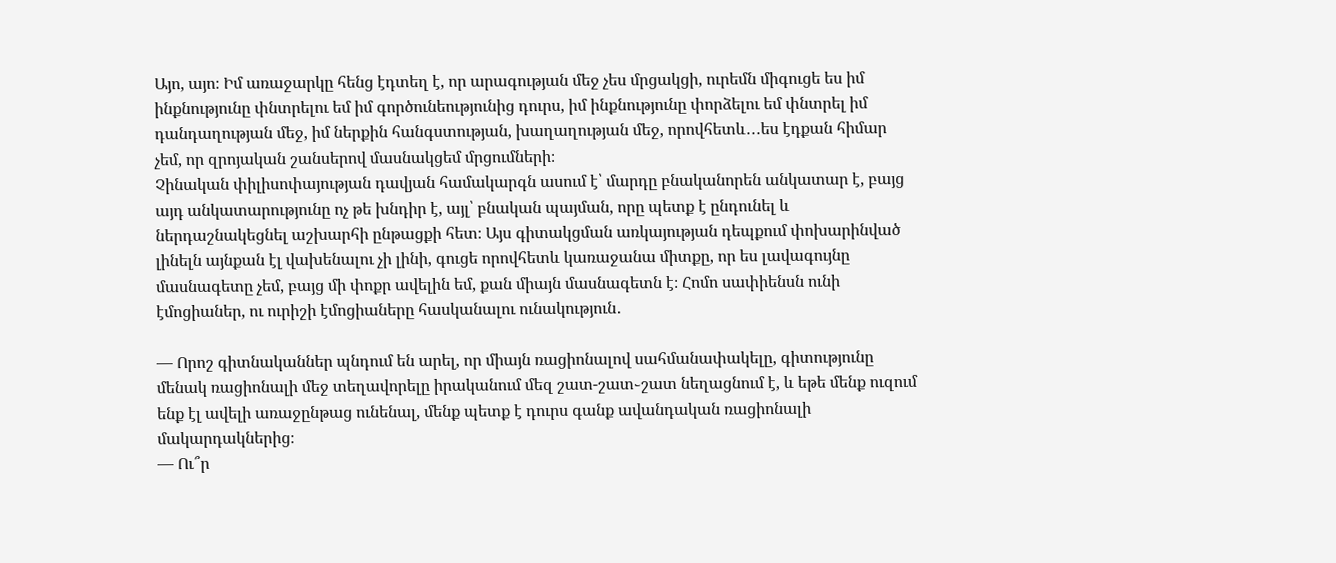Այո, այո։ Իմ առաջարկը հենց էդտեղ է, որ արագության մեջ չես մրցակցի, ուրեմն միգուցե ես իմ ինքնությունը փնտրելու եմ իմ գործունեությունից դուրս, իմ ինքնությունը փորձելու եմ փնտրել իմ դանդաղության մեջ, իմ ներքին հանգստության, խաղաղության մեջ, որովհետև․․․ես էդքան հիմար չեմ, որ զրոյական շանսերով մասնակցեմ մրցումների։
Չինական փիլիսոփայության դավյան համակարգն ասում է՝ մարդը բնականորեն անկատար է, բայց այդ անկատարությունը ոչ թե խնդիր է, այլ՝ բնական պայման, որը պետք է ընդունել և ներդաշնակեցնել աշխարհի ընթացքի հետ։ Այս գիտակցման առկայության դեպքում փոխարինված լինելն այնքան էլ վախենալու չի լինի, գուցե որովհետև կառաջանա միտքը, որ ես լավագույնը մասնագետը չեմ, բայց մի փոքր ավելին եմ, քան միայն մասնագետն է։ Հոմո սափիենսն ունի էմոցիաներ, ու ուրիշի էմոցիաները հասկանալու ունակություն․

— Որոշ գիտնականներ պնդում են արել, որ միայն ռացիոնալով սահմանափակելը, գիտությունը մենակ ռացիոնալի մեջ տեղավորելը իրականում մեզ շատ-շատ֊շատ նեղացնում է, և եթե մենք ուզում ենք էլ ավելի առաջընթաց ունենալ, մենք պետք է դուրս գանք ավանդական ռացիոնալի մակարդակներից։
— Ու՞ր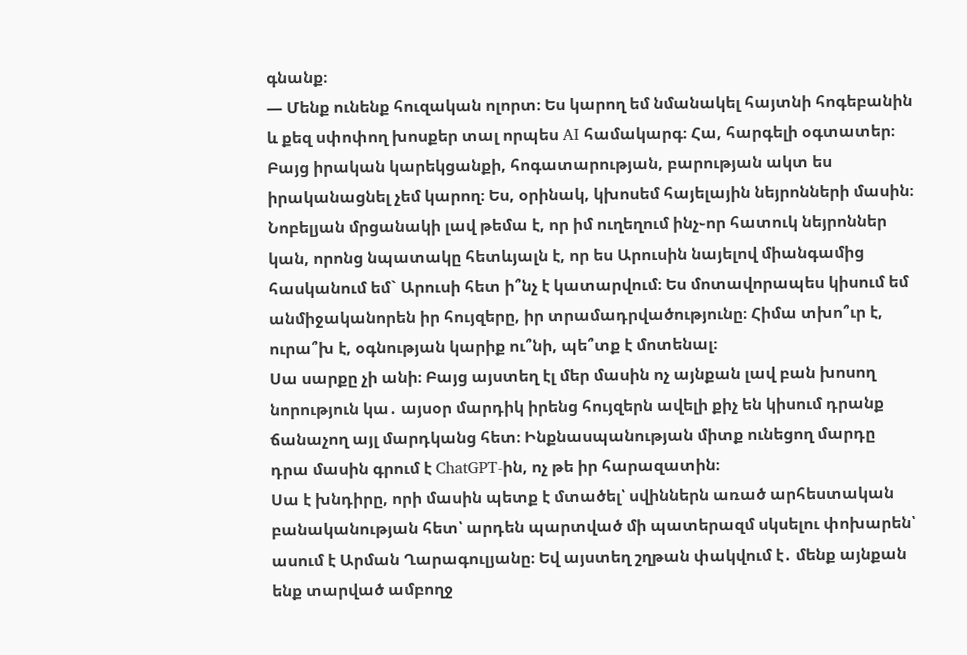գնանք։
— Մենք ունենք հուզական ոլորտ։ Ես կարող եմ նմանակել հայտնի հոգեբանին և քեզ սփոփող խոսքեր տալ որպես AI համակարգ։ Հա, հարգելի օգտատեր։ Բայց իրական կարեկցանքի, հոգատարության, բարության ակտ ես իրականացնել չեմ կարող։ Ես, օրինակ, կխոսեմ հայելային նեյրոնների մասին։ Նոբելյան մրցանակի լավ թեմա է, որ իմ ուղեղում ինչ֊որ հատուկ նեյրոններ կան, որոնց նպատակը հետևյալն է, որ ես Արուսին նայելով միանգամից հասկանում եմ` Արուսի հետ ի՞նչ է կատարվում։ Ես մոտավորապես կիսում եմ անմիջականորեն իր հույզերը, իր տրամադրվածությունը։ Հիմա տխո՞ւր է, ուրա՞խ է, օգնության կարիք ու՞նի, պե՞տք է մոտենալ։
Սա սարքը չի անի։ Բայց այստեղ էլ մեր մասին ոչ այնքան լավ բան խոսող նորություն կա․ այսօր մարդիկ իրենց հույզերն ավելի քիչ են կիսում դրանք ճանաչող այլ մարդկանց հետ։ Ինքնասպանության միտք ունեցող մարդը դրա մասին գրում է ChatGPT-ին, ոչ թե իր հարազատին։
Սա է խնդիրը, որի մասին պետք է մտածել՝ սվիններն առած արհեստական բանականության հետ՝ արդեն պարտված մի պատերազմ սկսելու փոխարեն՝ ասում է Արման Ղարագուլյանը։ Եվ այստեղ շղթան փակվում է․ մենք այնքան ենք տարված ամբողջ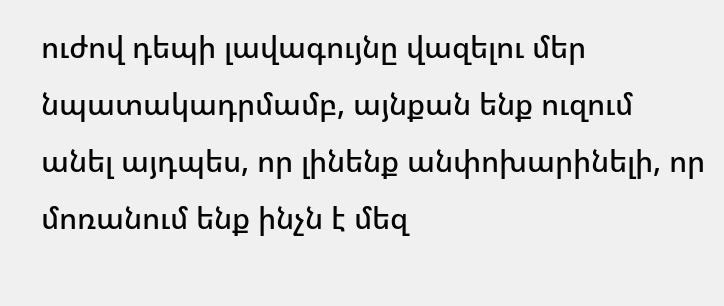ուժով դեպի լավագույնը վազելու մեր նպատակադրմամբ, այնքան ենք ուզում անել այդպես, որ լինենք անփոխարինելի, որ մոռանում ենք ինչն է մեզ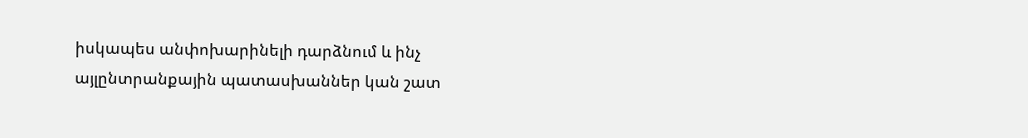իսկապես անփոխարինելի դարձնում և ինչ այլընտրանքային պատասխաններ կան շատ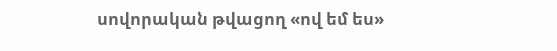սովորական թվացող «ով եմ ես»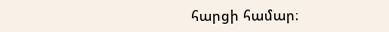հարցի համար։